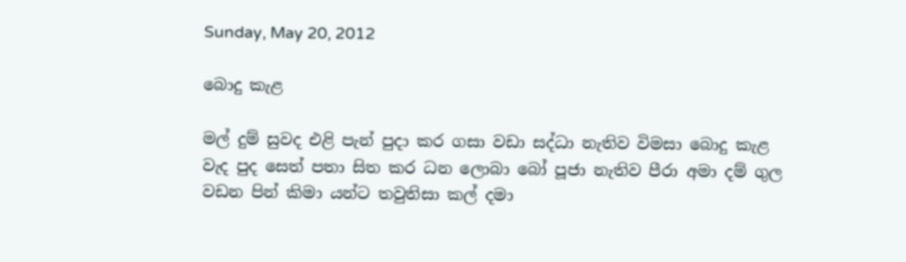Sunday, May 20, 2012

බොදු කැළ

මල් දුම් සුවද එළි පැන් පුදා කර ගසා වඩා සද්ධා නැතිව විමසා බොදු කැළ
වැද පුද සෙත් පතා සිත කර ධන ලොබා බෝ පූජා නැතිව පීරා අමා දම් ගුල
වඩන පින් කිමා යන්ට තවුතිසා කල් දමා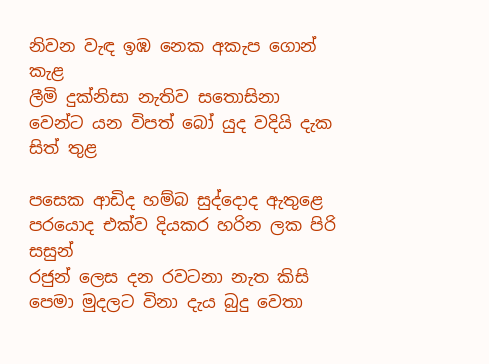නිවන වැඳ ඉඹ නෙක අකැප ගොන් කැළ
ලීමි දුක්නිසා නැතිව සතොසිනා වෙන්ට යන විපත් බෝ යුද වදියි දැක සිත් තුළ

පසෙක ආඩිද හම්බ සුද්දොද ඇතුළෙ පරයොද එක්ව දියකර හරින ලක පිරි සසුන්
රජුන් ලෙස දන රවටනා නැත කිසි පෙමා මුදලට විනා දැය බුදු වෙතා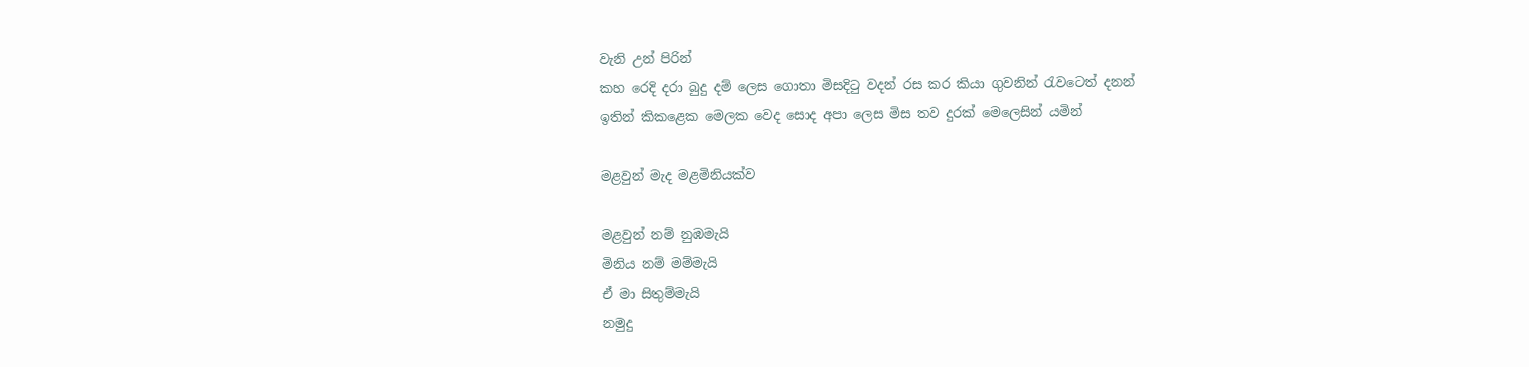වැනි උන් පිරින්
කහ රෙදි දරා බුදු දම් ලෙස ගොතා මිසදිටු වදන් රස කර කියා ගුවනින් රැවටෙත් දනන්
ඉතින් කිකළෙක මෙලක වෙද සොද අපා ලෙස මිස තව දුරක් මෙලෙසින් යමින්

මළවුන් මැද මළමිනියක්ව

මළවුන් නම් නුඹමැයි
මිනිය නම් මම්මැයි
ඒ මා සිතුම්මැයි
නමුදු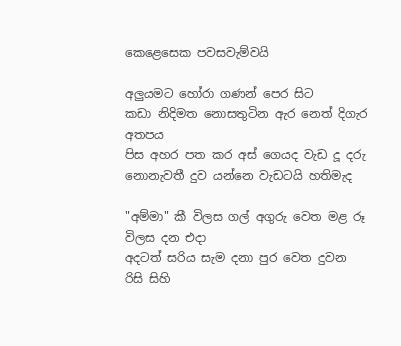කෙළෙසෙක පවසවැම්වයි

අලුයමට හෝරා ගණන් පෙර සිට
කඩා නිදිමත නොසතුටින ඇර නෙත් දිගැර අතපය
පිස අහර පත කර අස් ගෙයද වැඩ දූ දරු
නොනැවතී දුව යන්නෙ වැඩටයි හතිමැද

"අම්මා" කී විලස ගල් අගුරු වෙත මළ රූ විලස දන එදා
අදටත් සරිය සැම දනා පුර වෙත දුවන රිසි සිහි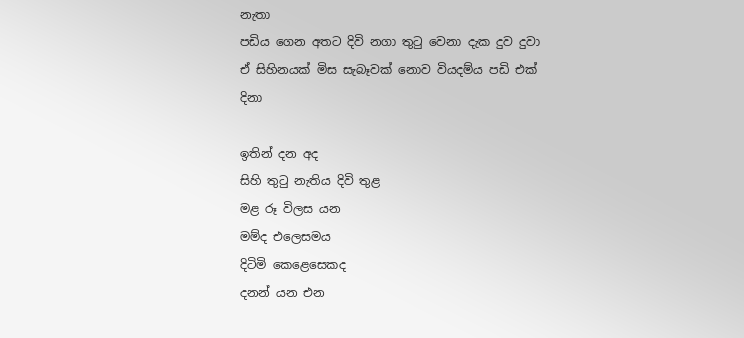නැතා
පඩිය ගෙන අතට දිවි නගා තුටු වෙනා දැක දුව දුවා
ඒ සිහිනයක් මිස සැබෑවක් නොව වියදම්ය පඩි එක් දිනා

ඉතින් දන අද
සිහි තුටු නැතිය දිවි තුළ
මළ රූ විලස යන
මම්ද එලෙසමය
දිටිමි කෙළෙසෙකද
දනන් යන එන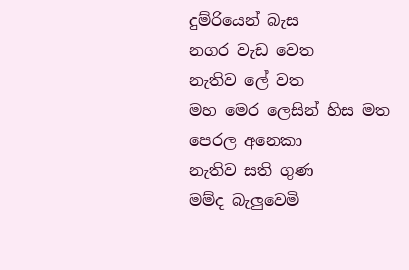දුම්රියෙන් බැස
නගර වැඩ වෙත
නැතිව ලේ වත
මහ මෙර ලෙසින් හිස මත
පෙරල අනෙකා
නැතිව සති ගුණ
මම්ද බැලුවෙමි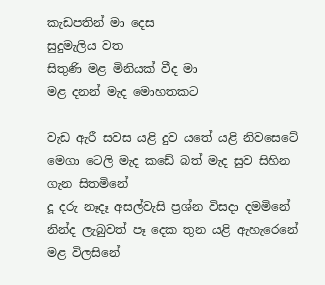කැඩපතින් මා දෙස
සුදුමැලිය වත
සිතුණි මළ මිනියක් වීද මා
මළ දනන් මැද මොහතකට

වැඩ ඇරී සවස යළි දුව යතේ යළි නිවසෙටේ
මෙගා ටෙලි මැද කඩේ බත් මැද සුව සිහින ගැන සිතමිනේ
දූ දරු නෑදෑ අසල්වැසි ප්‍රශ්න විසදා දමමිනේ
නින්ද ලැබුවත් පෑ දෙක තුන යළි ඇහැරෙනේ මළ විලසිනේ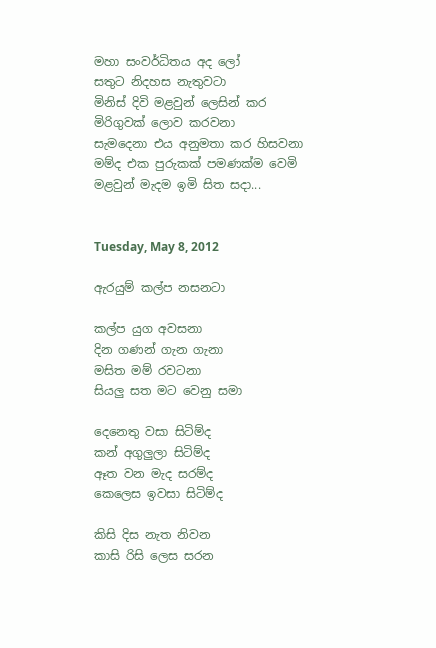මහා සංවර්ධිතය අද ලෝ
සතුට නිදහස නැතුවටා
මිනිස් දිවි මළවුන් ලෙසින් කර
මිරිගුවක් ලොව කරවනා
සැමදෙනා එය අනුමතා කර හිසවනා
මම්ද එක පුරුකක් පමණක්ම වෙමි
මළවුන් මැදම ඉමි සිත සදා...


Tuesday, May 8, 2012

ඇරයුම් කල්ප නසනටා

කල්ප යුග අවසනා
දින ගණන් ගැන ගැනා
මසිත මම් රවටනා
සියලු සත මට වෙනු සමා

දෙනෙතු වසා සිටිම්ද
කන් අගුලුලා සිටිම්ද
ඈත වන මැද සරම්ද
කෙලෙස ඉවසා සිටිම්ද

කිසි දිස නැත නිවන
කාසි රිසි ලෙස සරන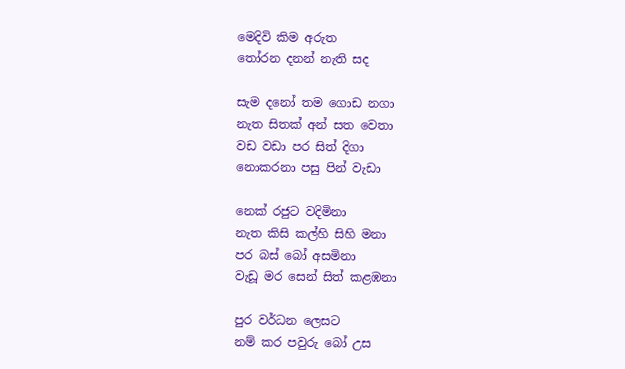මෙදිවි කිම අරුත
තෝරන දනන් නැති සද

සැම දනෝ තම ගොඩ නගා
නැත සිතක් අන් සත වෙතා
වඩ වඩා පර සිත් දිගා
නොකරනා පසු පින් වැඩා

නෙක් රජුට වදිමිනා
නැත කිසි කල්හි සිහි මනා
පර බස් බෝ අසමිනා
වැඩූ මර සෙන් සිත් කළඹනා

පුර වර්ධන ලෙසට
නම් කර පවුරු බෝ උස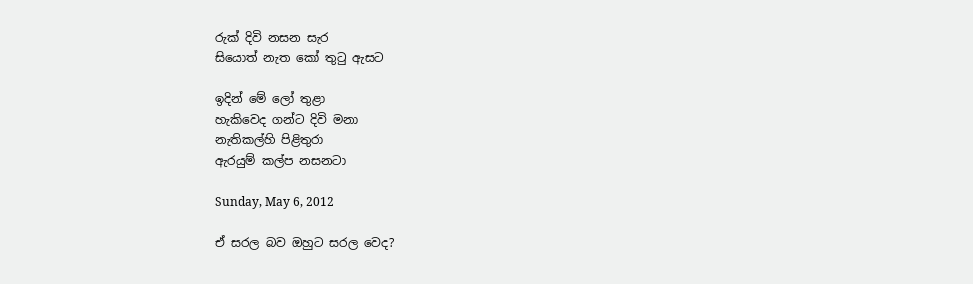රුක් දිවි නසන සැර
සියොත් නැත කෝ තුටු ඇසට

ඉදින් මේ ලෝ තුළා
හැකිවෙද ගන්ට දිවි මනා
නැතිකල්හි පිළිතුරා
ඇරයුම් කල්ප නසනටා

Sunday, May 6, 2012

ඒ සරල බව ඔහුට සරල වෙද?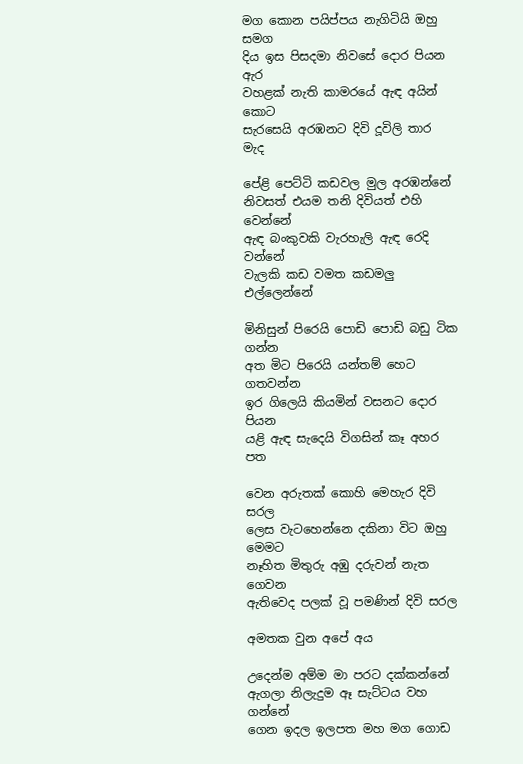මග කොන පයිප්පය නැගිටියි ඔහු සමග
දිය ඉස පිසදමා නිවසේ දොර පියන ඇර
වහළක් නැති කාමරයේ ඇඳ අයින් කොට
සැරසෙයි අරඹනට දිවි දූවිලි තාර මැද

පේළි පෙට්ටි කඩවල මුල අරඹන්නේ
නිවසත් එයම තනි දිවියත් එහි වෙන්නේ
ඇඳ බංකුවකි වැරහැලි ඇඳ රෙදි වන්නේ
වැලකි කඩ වමත කඩමලු එල්ලෙන්නේ

මිනිසුන් පිරෙයි පොඩි පොඩි බඩු ටික ගන්න
අත මිට පිරෙයි යන්තම් හෙට ගතවන්න
ඉර ගිලෙයි කියමින් වසනට දොර පියන
යළි ඇඳ සැදෙයි විගසින් කෑ අහර පත

වෙන අරුතක් කොහි මෙහැර දිවි සරල
ලෙස වැටහෙන්නෙ දකිනා විට ඔහු මෙමට
නෑහිත මිතුරු අඹු දරුවන් නැත ගෙවන
ඇතිවෙද පලක් වූ පමණින් දිවි සරල

අමතක වුන අපේ අය

උදෙන්ම අම්ම මා පරට දක්කන්නේ
ඇගලා නිලැදුම ඈ සැට්ටය වහ ගන්නේ
ගෙන ඉදල ඉලපත මහ මග ගොඩ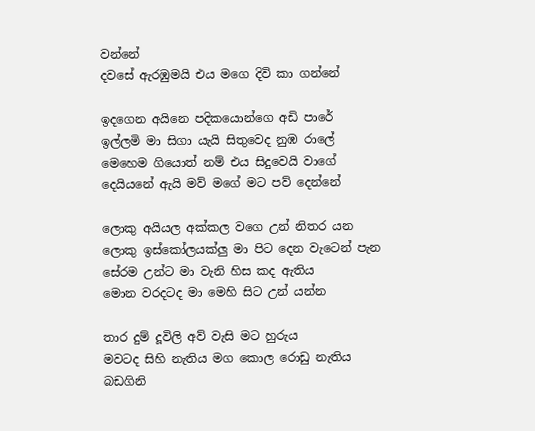වන්නේ
දවසේ ඇරඹුමයි එය මගෙ දිවි කා ගන්නේ

ඉදගෙන අයිනෙ පදිකයොන්ගෙ අඩි පාරේ
ඉල්ලමි මා සිගා යැයි සිතුවෙද නුඹ රාලේ
මෙහෙම ගියොත් නම් එය සිදුවෙයි වාගේ
දෙයියනේ ඇයි මව් මගේ මට පව් දෙන්නේ

ලොකු අයියල අක්කල වගෙ උන් නිතර යන
ලොකු ඉස්කෝලයක්ලු මා පිට දෙන වැටෙන් පැන
සේරම උන්ට මා වැනි හිස කද ඇතිය
මොන වරදටද මා මෙහි සිට උන් යන්න

තාර දුම් දූවිලි අව් වැසි මට හුරුය
මවටද සිහි නැතිය මග කොල රොඩු නැතිය
බඩගිනි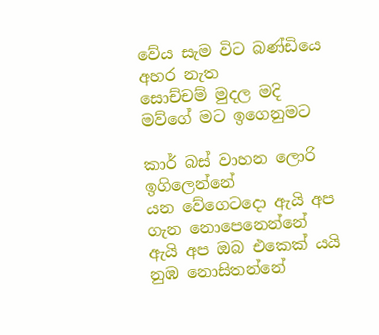වේය සැම විට බණ්ඩියෙ අහර නැත
සොච්චම් මුදල මදි මව්ගේ මට ඉගෙනුමට

කාර් බස් වාහන ලොරි ඉගිලෙන්නේ
යන වේගෙටදො ඇයි අප ගැන නොපෙනෙන්නේ
ඇයි අප ඔබ එකෙක් යයි නුඹ නොසිතන්නේ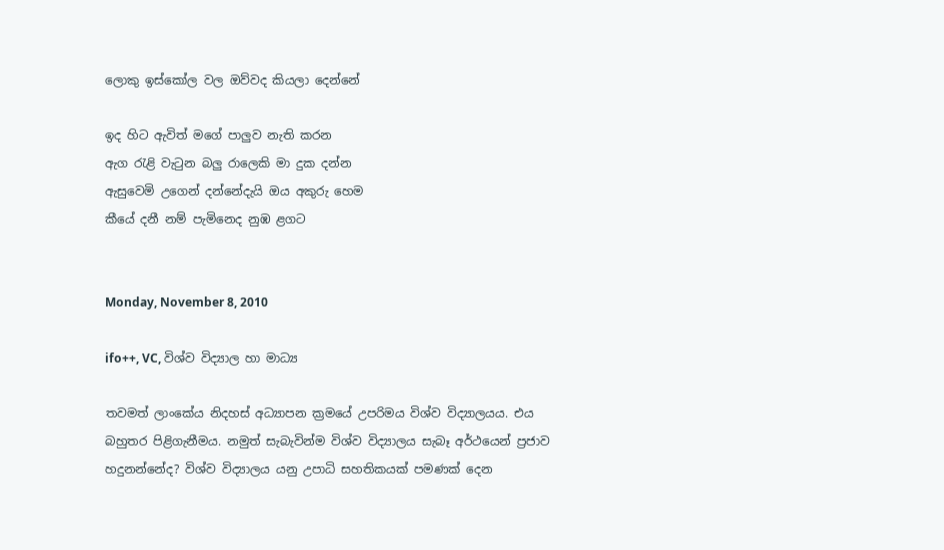ලොකු ඉස්කෝල වල ඔව්වද කියලා දෙන්නේ

ඉද හිට ඇවිත් මගේ පාලුව නැති කරන
ඇග රැළි වැටුන බලු රාලෙකි මා දුක දන්න
ඇසුවෙමි උගෙන් දන්නේදැයි ඔය අකුරු හෙම
කීයේ දනී නම් පැමිනෙද නුඹ ළගට


Monday, November 8, 2010

ifo++, VC, විශ්ව විද්‍යාල හා මාධ්‍ය

තවමත් ලාංකේය නිදහස් අධ්‍යාපන ක්‍රමයේ උපරිමය විශ්ව විද්‍යාලයය. එය බහුතර පිළිගැනීමය. නමුත් සැබැවින්ම විශ්ව විද්‍යාලය සැබෑ අර්ථයෙන් ප්‍රජාව හදුනන්නේද? විශ්ව විද්‍යාලය යනු උපාධි සහතිකයක් පමණක් දෙන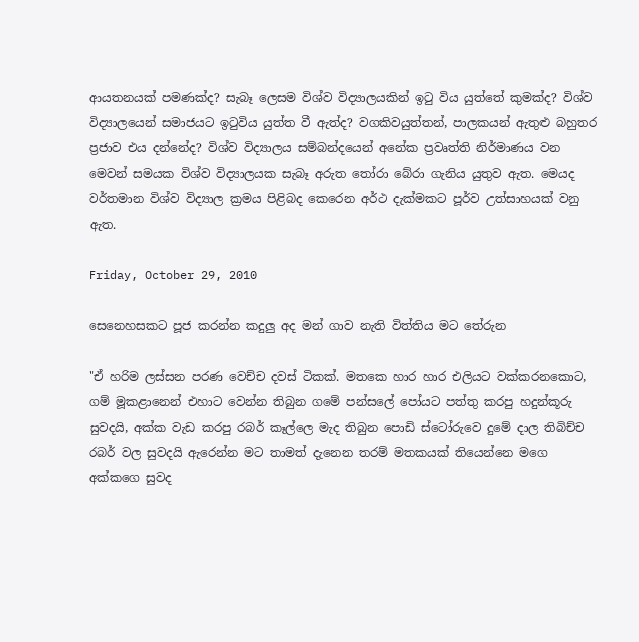ආයතනයක් පමණක්ද? සැබෑ ලෙසම විශ්ව විද්‍යාලයකින් ඉටු විය යුත්තේ කුමක්ද? විශ්ව විද්‍යාලයෙන් සමාජයට ඉටුවිය යුත්ත වී ඇත්ද? වගකිවයුත්තන්, පාලකයන් ඇතුළු බහුතර ප්‍රජාව එය දන්නේද? විශ්ව විද්‍යාලය සම්බන්දයෙන් අනේක ප්‍රවෘත්ති නිර්මාණය වන මෙවන් සමයක විශ්ව විද්‍යාලයක සැබෑ අරුත තෝරා බේරා ගැනිය යුතුව ඇත. මෙයද වර්තමාන විශ්ව විද්‍යාල ක්‍රමය පිළිබද කෙරෙන අර්ථ දැක්මකට පූර්ව උත්සාහයක් වනු ඇත.

Friday, October 29, 2010

සෙනෙහසකට පූජ කරන්න කදුලු අද මන් ගාව නැති විත්තිය මට තේරුන

"ඒ හරිම ලස්සන පරණ වෙච්ච දවස් ටිකක්. මතකෙ හාර හාර එලියට වක්කරනකොට, ගම් මූකළානෙන් එහාට වෙන්න තිබුන ගමේ පන්සලේ පෝයට පත්තු කරපු හදුන්කූරු සුවදයි, අක්ක වැඩ කරපු රබර් කෑල්ලෙ මැද තිබුන පොඩි ස්ටෝරුවෙ දුමේ දාල තිබිච්ච රබර් වල සුවදයි ඇරෙන්න මට තාමත් දැනෙන තරම් මතකයක් තියෙන්නෙ මගෙ අක්කගෙ සුවද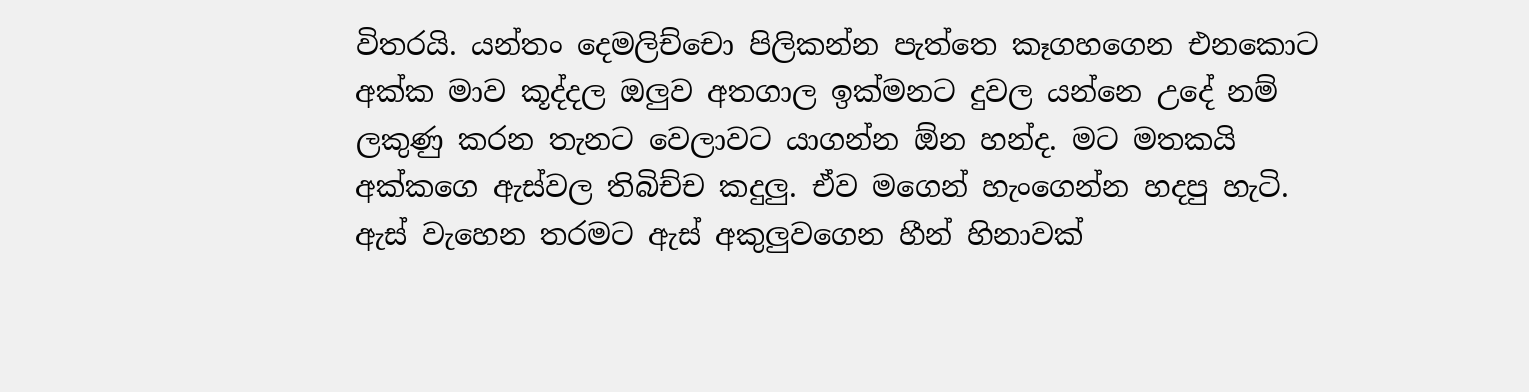විතරයි. යන්තං දෙමලිච්චො පිලිකන්න පැත්තෙ කෑගහගෙන එනකොට අක්ක මාව කූද්දල ඔලුව අතගාල ඉක්මනට දුවල යන්නෙ උදේ නම් ලකුණු කරන තැනට වෙලාවට යාගන්න ඕන හන්ද. මට මතකයි අක්කගෙ ඇස්වල තිබිච්ච කදුලු. ඒව මගෙන් හැංගෙන්න හදපු හැටි. ඇස් වැහෙන තරමට ඇස් අකුලුවගෙන හීන් හිනාවක්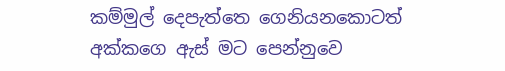කම්මුල් දෙපැත්තෙ ගෙනියනකොටත් අක්කගෙ ඇස් මට පෙන්නුවෙ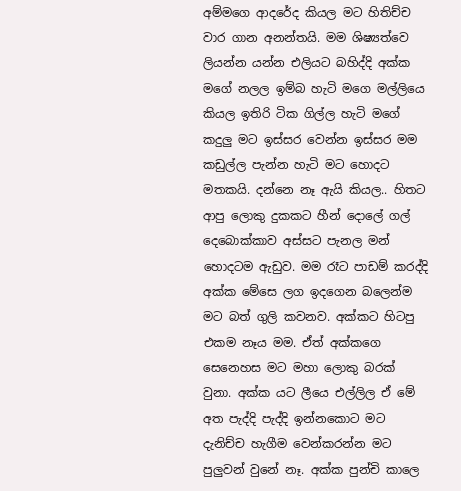අම්මගෙ ආදරේද කියල මට හිතිච්ච වාර ගාන අනන්තයි. මම ශිෂ්‍යත්වෙ ලියන්න යන්න එලියට බහිද්දි අක්ක මගේ නලල ඉම්බ හැටි මගෙ මල්ලියෙ කියල ඉතිරි ටික ගිල්ල හැටි මගේ කදුලු මට ඉස්සර වෙන්න ඉස්සර මම කඩුල්ල පැන්න හැටි මට හොදට මතකයි. දන්නෙ නෑ ඇයි කියල.. හිතට ආපු ලොකු දුකකට හීන් දොලේ ගල් දෙබොක්කාව අස්සට පැනල මන් හොදටම ඇඩුව. මම රෑට පාඩම් කරද්දි අක්ක මේසෙ ලග ඉදගෙන බලෙන්ම මට බත් ගුලි කවනව. අක්කට හිටපු එකම නෑය මම. ඒත් අක්කගෙ සෙනෙහස මට මහා ලොකු බරක් වුනා. අක්ක යට ලීයෙ එල්ලිල ඒ මේ අත පැද්දි පැද්දි ඉන්නකොට මට දැනිච්ච හැගීම වෙන්කරන්න මට පුලුවන් වුනේ නෑ. අක්ක පුන්චි කාලෙ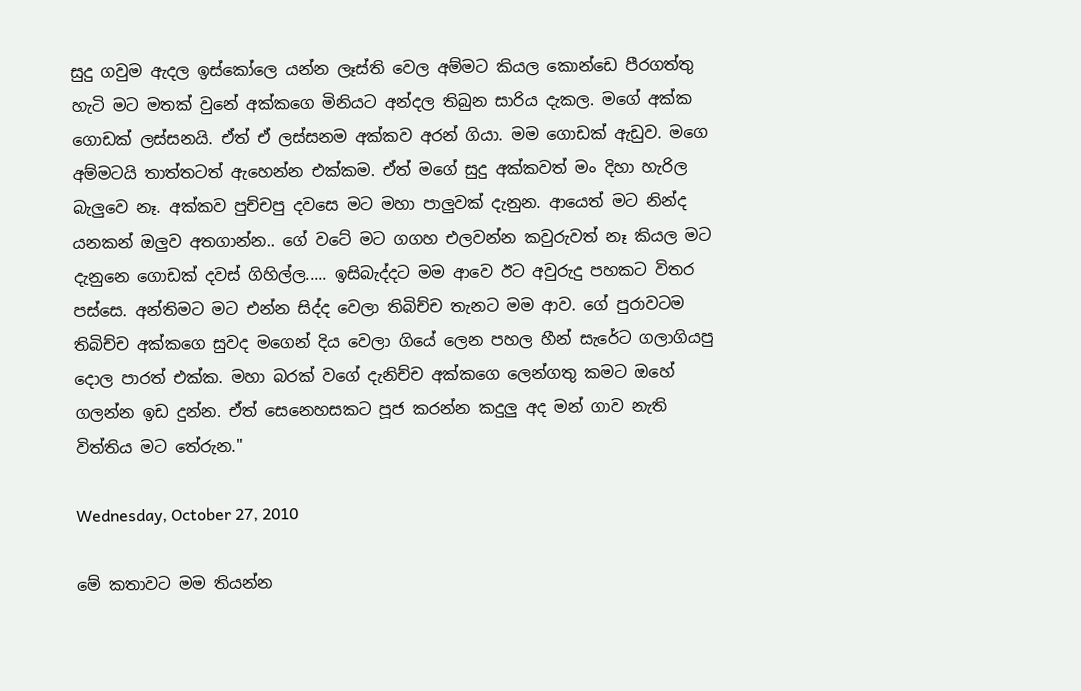සුදු ගවුම ඇදල ඉස්කෝලෙ යන්න ලෑස්ති වෙල අම්මට කියල කොන්ඩෙ පීරගත්තු හැටි මට මතක් වුනේ අක්කගෙ මිනියට අන්දල තිබුන සාරිය දැකල. මගේ අක්ක ගොඩක් ලස්සනයි. ඒත් ඒ ලස්සනම අක්කව අරන් ගියා. මම ගොඩක් ඇඩුව. මගෙ අම්මටයි තාත්තටත් ඇහෙන්න එක්කම. ඒත් මගේ සුදු අක්කවත් මං දිහා හැරිල බැලුවෙ නෑ. අක්කව පුච්චපු දවසෙ මට මහා පාලුවක් දැනුන. ආයෙත් මට නින්ද යනකන් ඔලුව අතගාන්න.. ගේ වටේ මට ගගහ එලවන්න කවුරුවත් නෑ කියල මට දැනුනෙ ගොඩක් දවස් ගිහිල්ල..... ඉසිබැද්දට මම ආවෙ ඊට අවුරුදු පහකට විතර පස්සෙ. අන්තිමට මට එන්න සිද්ද වෙලා තිබිච්ච තැනට මම ආව. ගේ පුරාවටම තිබිච්ච අක්කගෙ සුවද මගෙන් දිය වෙලා ගියේ ලෙන පහල හීන් සැරේට ගලාගියපු දොල පාරත් එක්ක. මහා බරක් වගේ දැනිච්ච අක්කගෙ ලෙන්ගතු කමට ඔහේ ගලන්න ඉඩ දුන්න. ඒත් සෙනෙහසකට පූජ කරන්න කදුලු අද මන් ගාව නැති විත්තිය මට තේරුන."

Wednesday, October 27, 2010

මේ කතාවට මම තියන්න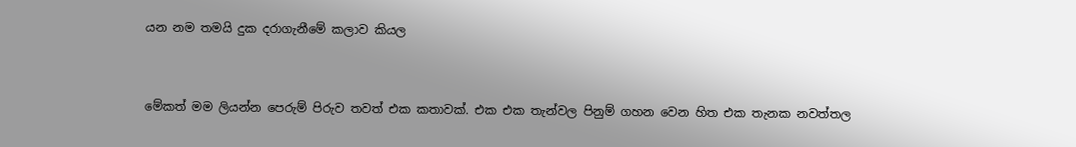යන නම තමයි දුක දරාගැනීමේ කලාව කියල


මේකත් මම ලියන්න පෙරුම් පිරුව තවත් එක කතාවක්. එක එක තැන්වල පිනුම් ගහන වෙන හිත එක තැනක නවත්තල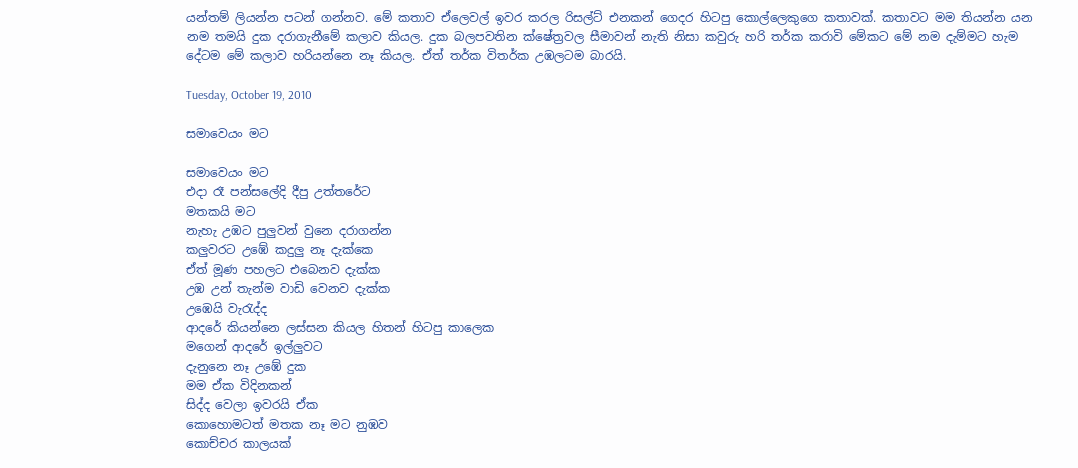යන්තම් ලියන්න පටන් ගන්නව. මේ කතාව ඒලෙවල් ඉවර කරල රිසල්ට් එනකන් ගෙදර හිටපු කොල්ලෙකුගෙ කතාවක්. කතාවට මම තියන්න යන නම තමයි දුක දරාගැනීමේ කලාව කියල. දුක බලපවතින ක්ෂේත්‍රවල සීමාවන් නැති නිසා කවුරු හරි තර්ක කරාවි මේකට මේ නම දැම්මට හැම දේටම මේ කලාව හරියන්නෙ නෑ කියල. ඒත් තර්ක විතර්ක උඹලටම බාරයි.

Tuesday, October 19, 2010

සමාවෙයං මට

සමාවෙයං මට
එදා රෑ පන්සලේදි දීපු උත්තරේට
මතකයි මට
නැහැ උඹට පුලුවන් වුනෙ දරාගන්න
කලුවරට උඹේ කදුලු නෑ දැක්කෙ
ඒත් මූණ පහලට එබෙනව දැක්ක
උඹ උන් තැන්ම වාඩි වෙනව දැක්ක
උඹෙයි වැරැද්ද
ආදරේ කියන්නෙ ලස්සන කියල හිතන් හිටපු කාලෙක
මගෙන් ආදරේ ඉල්ලුවට
දැනුනෙ නෑ උඹේ දුක
මම ඒක විදිනකන්
සිද්ද වෙලා ඉවරයි ඒක
කොහොමටත් මතක නෑ මට නුඹව
කොච්චර කාලයක්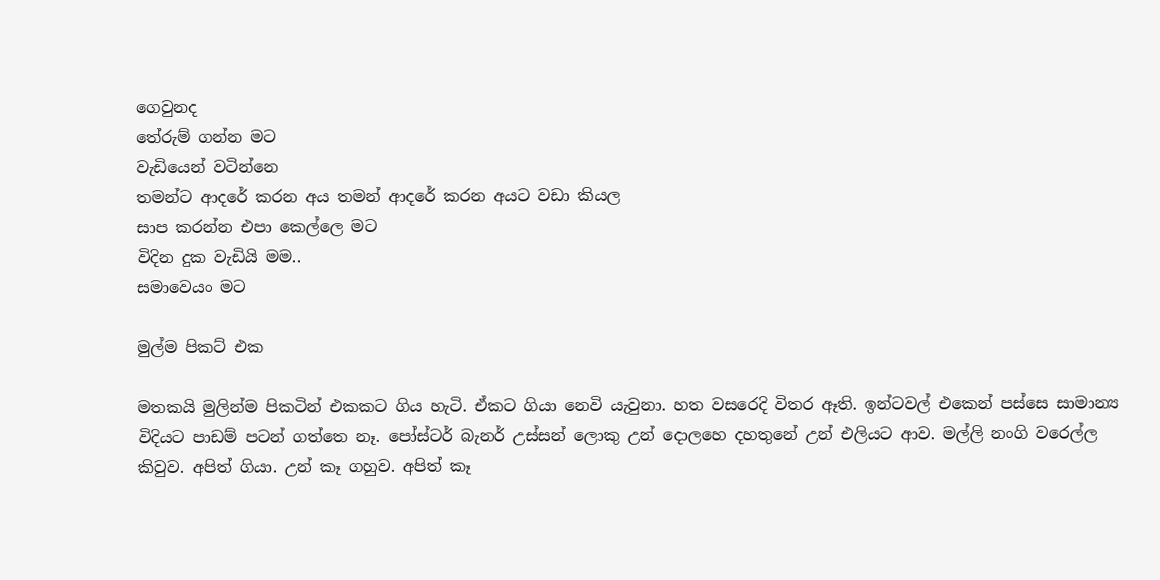ගෙවුනද
තේරුම් ගන්න මට
වැඩියෙන් වටින්නෙ
තමන්ට ආදරේ කරන අය තමන් ආදරේ කරන අයට වඩා කියල
සාප කරන්න එපා කෙල්ලෙ මට
විදින දුක වැඩියි මම..
සමාවෙයං මට

මුල්ම පිකට් එක

මතකයි මුලින්ම පිකටින් එකකට ගිය හැටි. ඒකට ගියා නෙවි යැවුනා. හත වසරෙදි විතර ඈති. ඉන්ටවල් එකෙන් පස්සෙ සාමාන්‍ය විදියට පාඩම් පටන් ගත්තෙ නෑ. පෝස්ටර් බැනර් උස්සන් ලොකු උන් දොලහෙ දහතුනේ උන් එලියට ආව. මල්ලි නංගි වරෙල්ල කිවුව. අපිත් ගියා. උන් කෑ ගහුව. අපිත් කෑ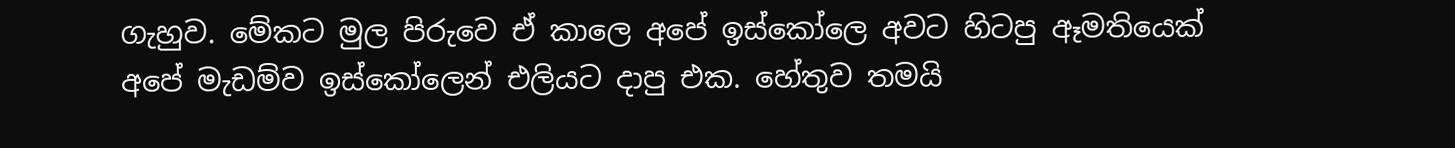ගැහුව. මේකට මුල පිරුවෙ ඒ කාලෙ අපේ ඉස්කෝලෙ අවට හිටපු ඈමතියෙක් අපේ මැඩම්ව ඉස්කෝලෙන් එලියට දාපු එක. හේතුව තමයි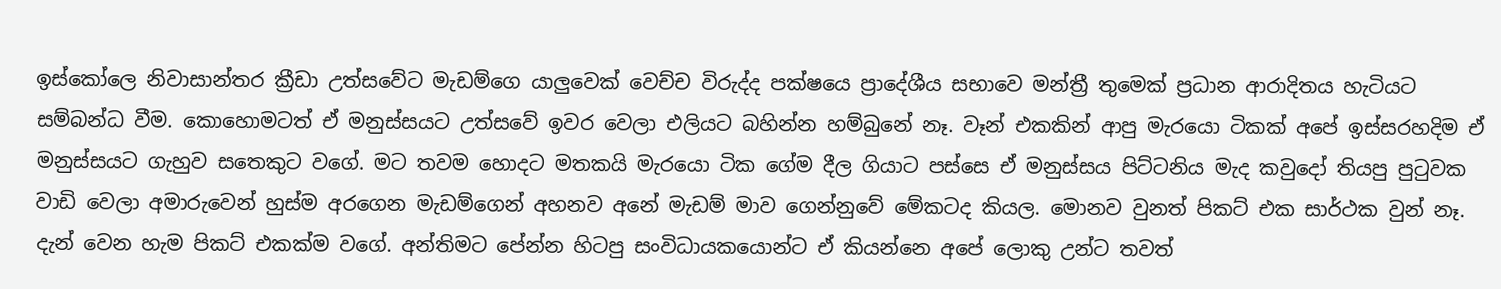ඉස්කෝලෙ නිවාසාන්තර ක්‍රීඩා උත්සවේට මැඩම්ගෙ යාලුවෙක් වෙච්ච විරුද්ද පක්ෂයෙ ප්‍රාදේශීය සභාවෙ මන්ත්‍රී තුමෙක් ප්‍රධාන ආරාදිතය හැටියට සම්බන්ධ වීම. කොහොමටත් ඒ මනුස්සයට උත්සවේ ඉවර වෙලා එලියට බහින්න හම්බුනේ නෑ. වෑන් එකකින් ආපු මැරයො ටිකක් අපේ ඉස්සරහදිම ඒ මනුස්සයට ගැහුව සතෙකුට වගේ. මට තවම හොදට මතකයි මැරයො ටික ගේම දීල ගියාට පස්සෙ ඒ මනුස්සය පිට්ටනිය මැද කවුදෝ තියපු පුටුවක වාඩි වෙලා අමාරුවෙන් හුස්ම අරගෙන මැඩම්ගෙන් අහනව අනේ මැඩම් මාව ගෙන්නුවේ මේකටද කියල. මොනව වුනත් පිකට් එක සාර්ථක වුන් නෑ. දැන් වෙන හැම පිකට් එකක්ම වගේ. අන්තිමට පේන්න හිටපු සංවිධායකයොන්ට ඒ කියන්නෙ අපේ ලොකු උන්ට තවත්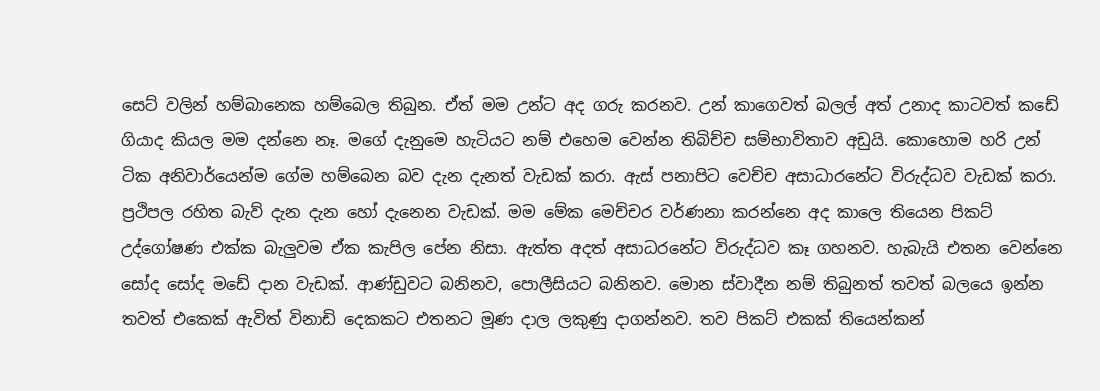සෙට් වලින් හම්බානෙක හම්බෙල තිබුන. ඒත් මම උන්ට අද ගරු කරනව. උන් කාගෙවත් බලල් අත් උනාද කාටවත් කඩේ ගියාද කියල මම දන්නෙ නෑ. මගේ දැනුමෙ හැටියට නම් එහෙම වෙන්න තිබිච්ච සම්භාවිතාව අඩුයි. කොහොම හරි උන් ටික අනිවාර්යෙන්ම ගේම හම්බෙන බව දැන දැනත් වැඩක් කරා. ඇස් පනාපිට වෙච්ච අසාධාරනේට විරුද්ධව වැඩක් කරා. ප්‍රථිපල රහිත බැව් දැන දැන හෝ දැනෙන වැඩක්. මම මේක මෙච්චර වර්ණනා කරන්නෙ අද කාලෙ තියෙන පිකට් උද්ගෝෂණ එක්ක බැලුවම ඒක කැපිල පේන නිසා. ඇත්ත අදත් අසාධරනේට විරුද්ධව කෑ ගහනව. හැබැයි එතන වෙන්නෙ සෝද සෝද මඩේ දාන වැඩක්. ආණ්ඩුවට බනිනව, පොලීසියට බනිනව. මොන ස්වාදීන නම් තිබුනත් තවත් බලයෙ ඉන්න තවත් එකෙක් ඇවිත් විනාඩි දෙකකට එතනට මූණ දාල ලකුණු දාගන්නව. තව පිකට් එකක් තියෙන්කන්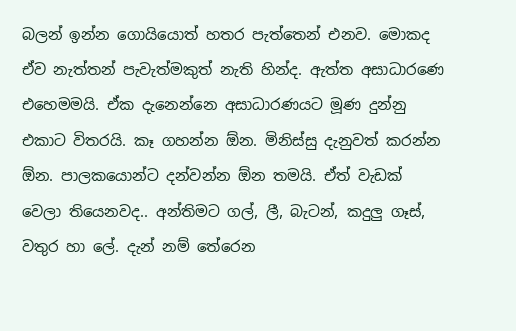බලන් ඉන්න ගොයියොත් හතර පැත්තෙන් එනව. මොකද ඒව නැත්තන් පැවැත්මකුත් නැති හින්ද. ඇත්ත අසාධාරණෙ එහෙමමයි. ඒක දැනෙන්නෙ අසාධාරණයට මූණ දුන්නු එකාට විතරයි. කෑ ගහන්න ඕන. මිනිස්සු දැනුවත් කරන්න ඕන. පාලකයොන්ට දන්වන්න ඕන තමයි. ඒත් වැඩක් වෙලා තියෙනවද.. අන්තිමට ගල්, ලී, බැටන්, කදුලු ගෑස්, වතුර හා ලේ. දැන් නම් තේරෙන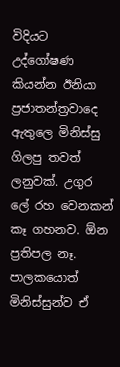විදියට උද්ගෝෂණ කියන්න ඊනියා ප්‍රජාතන්ත්‍රවාදෙ ඇතුලෙ මිනිස්සු ගිලපු තවත් ලනුවක්. උගුර ලේ රහ වෙනකන් කෑ ගහනව. ඕන ප්‍රතිපල නෑ. පාලකයොත් මිනිස්සුන්ව ඒ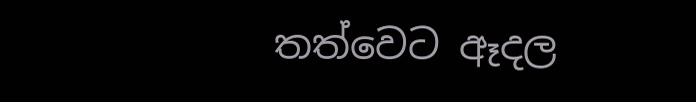තත්වෙට ඈදල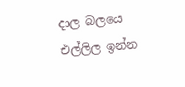දාල බලයෙ එල්ලිල ඉන්න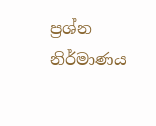ප්‍රශ්න නිර්මාණය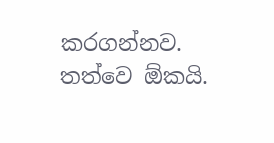කරගන්නව. තත්වෙ ඕකයි.